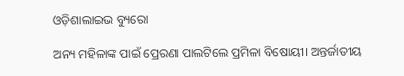ଓଡ଼ିଶାଲାଇଭ ବ୍ୟୁରୋ

ଅନ୍ୟ ମହିଳାଙ୍କ ପାଇଁ ପ୍ରେରଣା ପାଲଟିଲେ ପ୍ରମିଳା ବିଷୋୟୀ। ଅନ୍ତର୍ଜାତୀୟ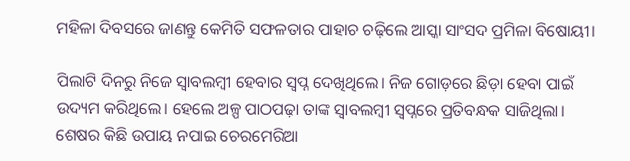ମହିଳା ଦିବସରେ ଜାଣନ୍ତୁ କେମିତି ସଫଳତାର ପାହାଚ ଚଢ଼ିଲେ ଆସ୍କା ସାଂସଦ ପ୍ରମିଳା ବିଷୋୟୀ।

ପିଲାଟି ଦିନରୁ ନିଜେ ସ୍ୱାବଲମ୍ବୀ ହେବାର ସ୍ୱପ୍ନ ଦେଖିଥିଲେ। ନିଜ ଗୋଡ଼ରେ ଛିଡ଼ା ହେବା ପାଇଁ ଉଦ୍ୟମ କରିଥିଲେ। ହେଲେ ଅଳ୍ପ ପାଠପଢ଼ା ତାଙ୍କ ସ୍ୱାବଲମ୍ବୀ ସ୍ୱପ୍ନରେ ପ୍ରତିବନ୍ଧକ ସାଜିଥିଲା। ଶେଷର କିଛି ଉପାୟ ନପାଇ ଚେରମେରିଆ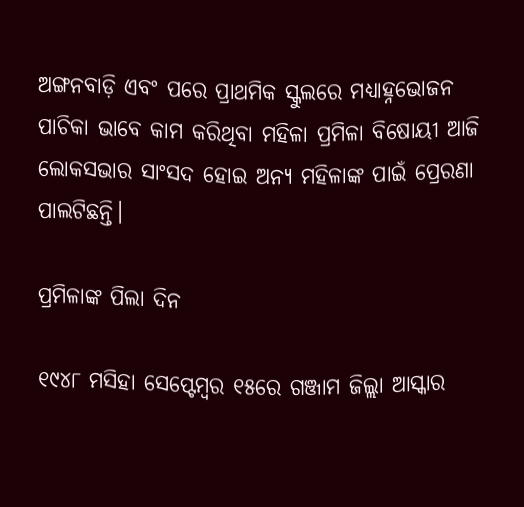ଅଙ୍ଗନବାଡ଼ି ଏବଂ ପରେ ପ୍ରାଥମିକ ସ୍କୁଲରେ ମଧ୍ୟାହ୍ନଭୋଜନ ପାଚିକା ଭାବେ କାମ କରିଥିବା ମହିଳା ପ୍ରମିଳା ବିଷୋୟୀ ଆଜି ଲୋକସଭାର ସାଂସଦ ହୋଇ ଅନ୍ୟ ମହିଳାଙ୍କ ପାଇଁ ପ୍ରେରଣା ପାଲଟିଛନ୍ତି।

ପ୍ରମିଳାଙ୍କ ପିଲା ଦିନ

୧୯୪୮ ମସିହା ସେପ୍ଟେମ୍ବର ୧୫ରେ ଗଞ୍ଜାମ ଜିଲ୍ଲା ଆସ୍କାର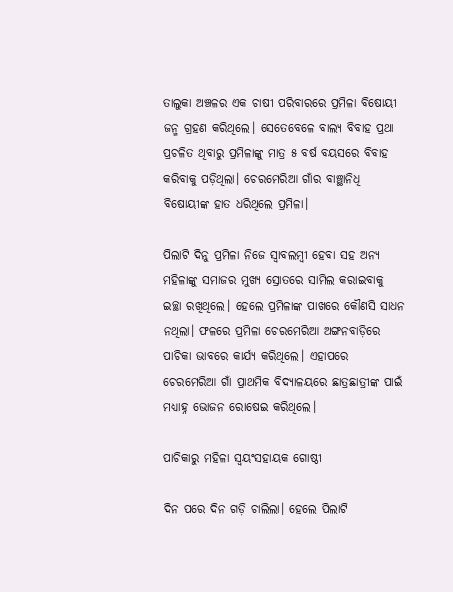ତାଲୁକା ଅଞ୍ଚଳର ଏକ ଚାଷୀ ପରିବାରରେ ପ୍ରମିଳା ବିଷୋୟୀ ଜନ୍ମ ଗ୍ରହଣ କରିଥିଲେ। ସେତେବେଳେ ବାଲ୍ୟ ବିବାହ ପ୍ରଥା ପ୍ରଚଳିତ ଥିବାରୁ ପ୍ରମିଳାଙ୍କୁ ମାତ୍ର ୫ ବର୍ଷ ବୟସରେ ବିବାହ କରିବାକୁ ପଡ଼ିଥିଲା। ଚେରମେରିଆ ଗାଁର ବାଞ୍ଛାନିଧି ବିଷୋୟୀଙ୍କ ହାତ ଧରିଥିଲେ ପ୍ରମିଳା।

ପିଲାଟି ଦିନୁ ପ୍ରମିଳା ନିଜେ ସ୍ୱାବଲମ୍ବୀ ହେବା ସହ ଅନ୍ୟ ମହିଳାଙ୍କୁ ସମାଜର ମୁଖ୍ୟ ସ୍ରୋତରେ ସାମିଲ କରାଇବାକୁ ଇଚ୍ଛା ରଖିଥିଲେ। ହେଲେ ପ୍ରମିଳାଙ୍କ ପାଖରେ କୌଣସି ସାଧନ ନଥିଲା। ଫଳରେ ପ୍ରମିଳା ଚେରମେରିଆ ଅଙ୍ଗନବାଡ଼ିରେ ପାଚିକା ଭାବରେ କାର୍ଯ୍ୟ କରିଥିଲେ। ଏହାପରେ ଚେରମେରିଆ ଗାଁ ପ୍ରାଥମିକ ବିଦ୍ୟାଳୟରେ ଛାତ୍ରଛାତ୍ରୀଙ୍କ ପାଇଁ ମଧ୍ୟାହ୍ନ ଭୋଜନ ରୋଷେଇ କରିଥିଲେ।

ପାଚିକାରୁ ମହିଳା ସ୍ୱୟଂସହାୟକ ଗୋଷ୍ଠୀ

ଦିନ ପରେ ଦିନ ଗଡ଼ି ଚାଲିଲା। ହେଲେ ପିଲାଟି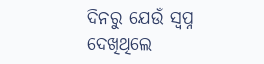ଦିନରୁ ଯେଉଁ ସ୍ୱପ୍ନ ଦେଖିଥିଲେ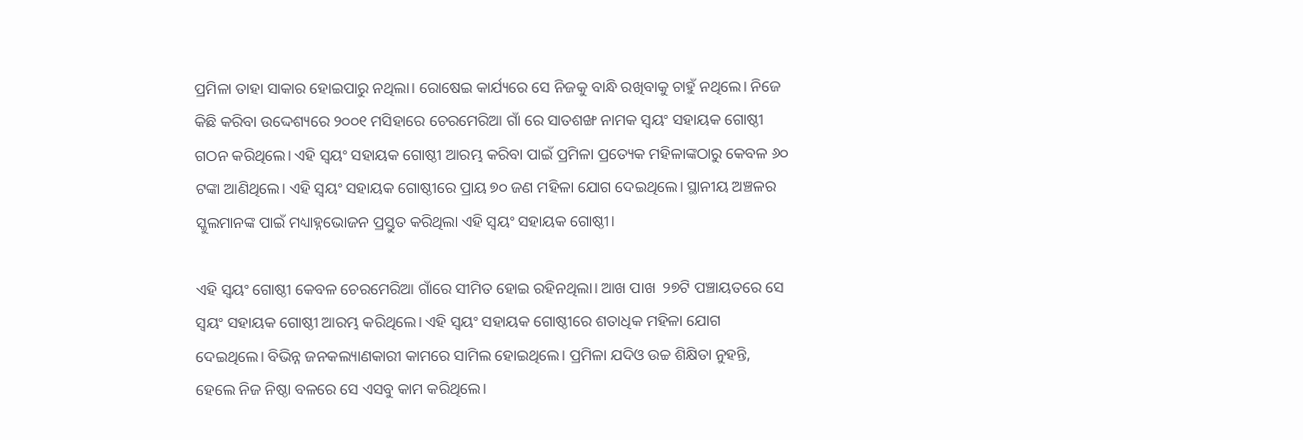ପ୍ରମିଳା ତାହା ସାକାର ହୋଇପାରୁ ନଥିଲା। ରୋଷେଇ କାର୍ଯ୍ୟରେ ସେ ନିଜକୁ ବାନ୍ଧି ରଖିବାକୁ ଚାହୁଁ ନଥିଲେ। ନିଜେ କିଛି କରିବା ଉଦ୍ଦେଶ୍ୟରେ ୨୦୦୧ ମସିହାରେ ଚେରମେରିଆ ଗାଁ ରେ ସାତଶଙ୍ଖ ନାମକ ସ୍ୱୟଂ ସହାୟକ ଗୋଷ୍ଠୀ ଗଠନ କରିଥିଲେ। ଏହି ସ୍ୱୟଂ ସହାୟକ ଗୋଷ୍ଠୀ ଆରମ୍ଭ କରିବା ପାଇଁ ପ୍ରମିଳା ପ୍ରତ୍ୟେକ ମହିଳାଙ୍କଠାରୁ କେବଳ ୬୦ ଟଙ୍କା ଆଣିଥିଲେ। ଏହି ସ୍ୱୟଂ ସହାୟକ ଗୋଷ୍ଠୀରେ ପ୍ରାୟ ୭୦ ଜଣ ମହିଳା ଯୋଗ ଦେଇଥିଲେ। ସ୍ଥାନୀୟ ଅଞ୍ଚଳର ସ୍କୁଲମାନଙ୍କ ପାଇଁ ମଧ୍ୟାହ୍ନଭୋଜନ ପ୍ରସ୍ତୁତ କରିଥିଲା ଏହି ସ୍ୱୟଂ ସହାୟକ ଗୋଷ୍ଠୀ।

ଏହି ସ୍ୱୟଂ ଗୋଷ୍ଠୀ କେବଳ ଚେରମେରିଆ ଗାଁରେ ସୀମିତ ହୋଇ ରହିନଥିଲା। ଆଖ ପାଖ  ୨୭ଟି ପଞ୍ଚାୟତରେ ସେ ସ୍ୱୟଂ ସହାୟକ ଗୋଷ୍ଠୀ ଆରମ୍ଭ କରିଥିଲେ। ଏହି ସ୍ୱୟଂ ସହାୟକ ଗୋଷ୍ଠୀରେ ଶତାଧିକ ମହିଳା ଯୋଗ ଦେଇଥିଲେ। ବିଭିନ୍ନ ଜନକଲ୍ୟାଣକାରୀ କାମରେ ସାମିଲ ହୋଇଥିଲେ। ପ୍ରମିଳା ଯଦିଓ ଉଚ୍ଚ ଶିକ୍ଷିତା ନୁହନ୍ତି, ହେଲେ ନିଜ ନିଷ୍ଠା ବଳରେ ସେ ଏସବୁ କାମ କରିଥିଲେ।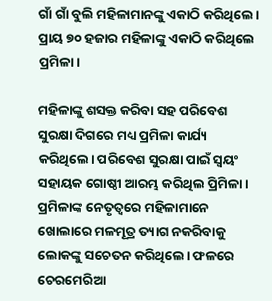ଗାଁ ଗାଁ ବୁଲି ମହିଳାମାନଙ୍କୁ ଏକାଠି କରିଥିଲେ। ପ୍ରାୟ ୭୦ ହଜାର ମହିଳାଙ୍କୁ ଏକାଠି କରିଥିଲେ ପ୍ରମିଳା।

ମହିଳାଙ୍କୁ ଶସକ୍ତ କରିବା ସହ ପରିବେଶ ସୁରକ୍ଷା ଦିଗରେ ମଧ୍ୟ ପ୍ରମିଳା କାର୍ଯ୍ୟ କରିଥିଲେ। ପରିବେଶ ସୁରକ୍ଷା ପାଇଁ ସ୍ୱୟଂ ସହାୟକ ଗୋଷ୍ଠୀ ଆରମ୍ଭ କରିଥିଲ ପ୍ରିମିଳା। ପ୍ରମିଳାଙ୍କ ନେତୃତ୍ୱରେ ମହିଳାମାନେ ଖୋଲାରେ ମଳମୂତ୍ର ତ୍ୟାଗ ନକରିବାକୁ ଲୋକଙ୍କୁ ସଚେତନ କରିଥିଲେ। ଫଳରେ ଚେରମେରିଆ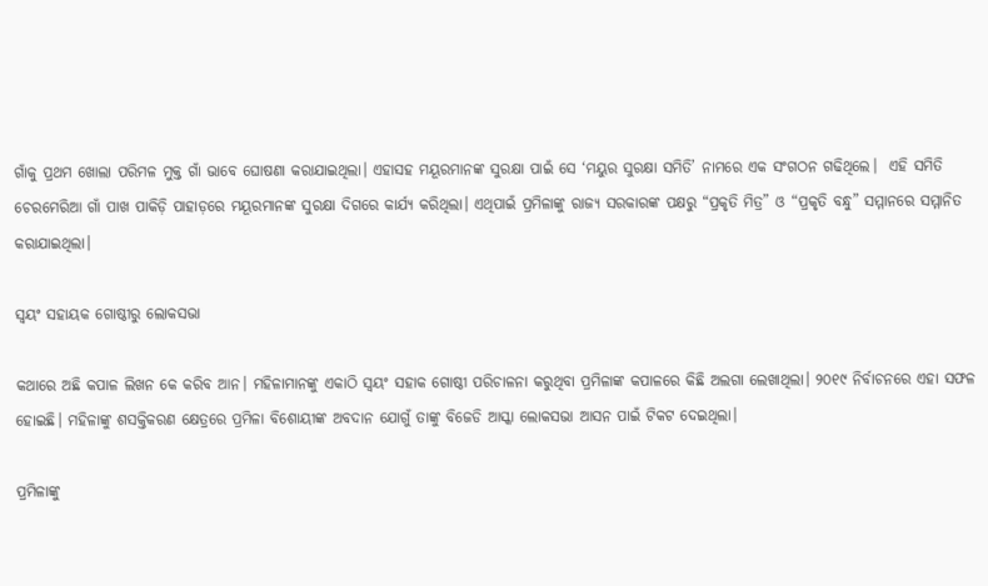ଗାଁକୁ ପ୍ରଥମ ଖୋଲା ପରିମଳ ମୁକ୍ତ ଗାଁ ଭାବେ ଘୋଷଣା କରାଯାଇଥିଲା। ଏହାସହ ମୟୂରମାନଙ୍କ ସୁରକ୍ଷା ପାଇଁ ସେ ‘ମୟୁର ସୁରକ୍ଷା ସମିତି’ ନାମରେ ଏକ ସଂଗଠନ ଗଢିଥିଲେ।  ଏହି ସମିତି ଚେରମେରିଆ ଗାଁ ପାଖ ପାକିଡ଼ି ପାହାଡ଼ରେ ମୟୂରମାନଙ୍କ ସୁରକ୍ଷା ଦିଗରେ କାର୍ଯ୍ୟ କରିଥିଲା। ଏଥିପାଇଁ ପ୍ରମିଳାଙ୍କୁ ରାଜ୍ୟ ସରକାରଙ୍କ ପକ୍ଷରୁ “ପ୍ରକୃତି ମିତ୍ର” ଓ “ପ୍ରକୃତି ବନ୍ଧୁ” ସମ୍ମାନରେ ସମ୍ମାନିତ କରାଯାଇଥିଲା।

ସ୍ୱୟଂ ସହାୟକ ଗୋଷ୍ଠୀରୁ ଲୋକସଭା

କଥାରେ ଅଛି କପାଳ ଲିଖନ କେ କରିବ ଆନ। ମହିଳାମାନଙ୍କୁ ଏକାଠି ସ୍ୱୟଂ ସହାକ ଗୋଷ୍ଠୀ ପରିଚାଳନା କରୁଥିବା ପ୍ରମିଳାଙ୍କ କପାଳରେ କିଛି ଅଲଗା ଲେଖାଥିଲା। ୨୦୧୯ ନିର୍ବାଚନରେ ଏହା ସଫଳ ହୋଇଛି। ମହିଳାଙ୍କୁ ଶସକ୍ତିକରଣ କ୍ଷେତ୍ରରେ ପ୍ରମିଳା ବିଶୋୟୀଙ୍କ ଅବଦାନ ଯୋଗୁଁ ତାଙ୍କୁ ବିଜେଡି ଆସ୍କା ଲୋକସଭା ଆସନ ପାଇଁ ଟିକଟ ଦେଇଥିଲା।

ପ୍ରମିଳାଙ୍କୁ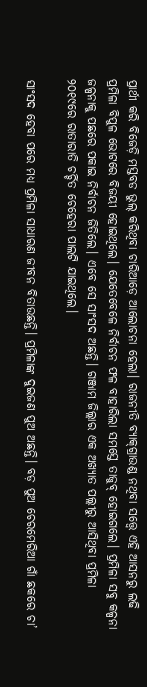ପ୍ରାର୍ଥୀ କରି ବିଜେଡ଼ି ମସ୍ତବଡ ଭୁଲ୍‌ କରିଥିବା ଚାରିଆଡ଼େ ଆଲୋଚନା ହେଲା। ରାଜନୀତି ବ୍ୟାକ୍‌ଗ୍ରାଉଣ୍ଡ ନଥିବା ସତ୍ତ୍ୱେ ଏହି ଆସନରୁ ଲଢି ପ୍ରମିଳା ବିପୁଳ ଭୋଟରେ ବିଜୟୀ ହୋଇଥିଲେ। ଯେତେବେଳେ ନିର୍ବାଚନ ଫଳ ବାହାରିଲା ସମସ୍ତେ ତାଜୁବ୍‌ ହୋଇଗଲେ। ପ୍ରମିଳା ସବୁ କଳ୍ପନା ଜଳ୍ପନାକୁ ପଛରେ ପକାଇ ନିର୍ବାଚନ ଜିତିଲେ। ଏବେ ସେ ସାଂସଦ ଅଛନ୍ତି। ଗଞ୍ଜାମ ଜିଲ୍ଲାର ଏକ ଅଖ୍ୟାତ ପଲ୍ଲୀରୁ ଆସିଥିବା ପ୍ରମିଳା ୨୦୧୯ରେ ରାତାରାତି ଚର୍ଚ୍ଚିତ ଚେହେରା ପାଲଟି ଯାଇଥିଲେ।

ସାଂସଦ ହେବା ପରେ ମଧ୍ୟ ପ୍ରମିଳା ସାଧାରଣ ଜୀବନ ବିତାଉଛନ୍ତି। ପ୍ରମିଳାଙ୍କ ଦୁଇଜଣ ପୁଅ ଅଛନ୍ତି। ବଡ଼ ପୁଅ ଚେରମେରିଆ ଗାଁ ଛକରେ ଚା’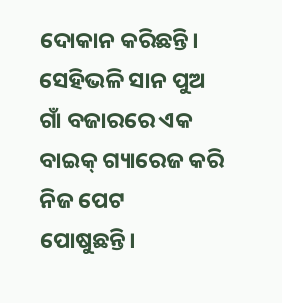ଦୋକାନ କରିଛନ୍ତି। ସେହିଭଳି ସାନ ପୁଅ ଗାଁ ବଜାରରେ ଏକ ବାଇକ୍ ଗ୍ୟାରେଜ କରି ନିଜ ପେଟ ପୋଷୁଛନ୍ତି।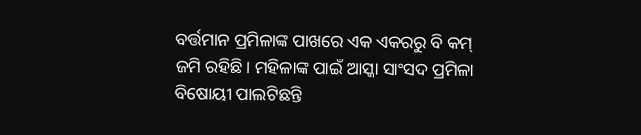ବର୍ତ୍ତମାନ ପ୍ରମିଳାଙ୍କ ପାଖରେ ଏକ ଏକରରୁ ବି କମ୍ ଜମି ରହିଛି। ମହିଳାଙ୍କ ପାଇଁ ଆସ୍କା ସାଂସଦ ପ୍ରମିଳା ବିଷୋୟୀ ପାଲଟିଛନ୍ତି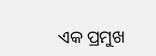ଏକ ପ୍ରମୁଖ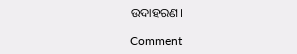ଉଦାହରଣ।

Comment